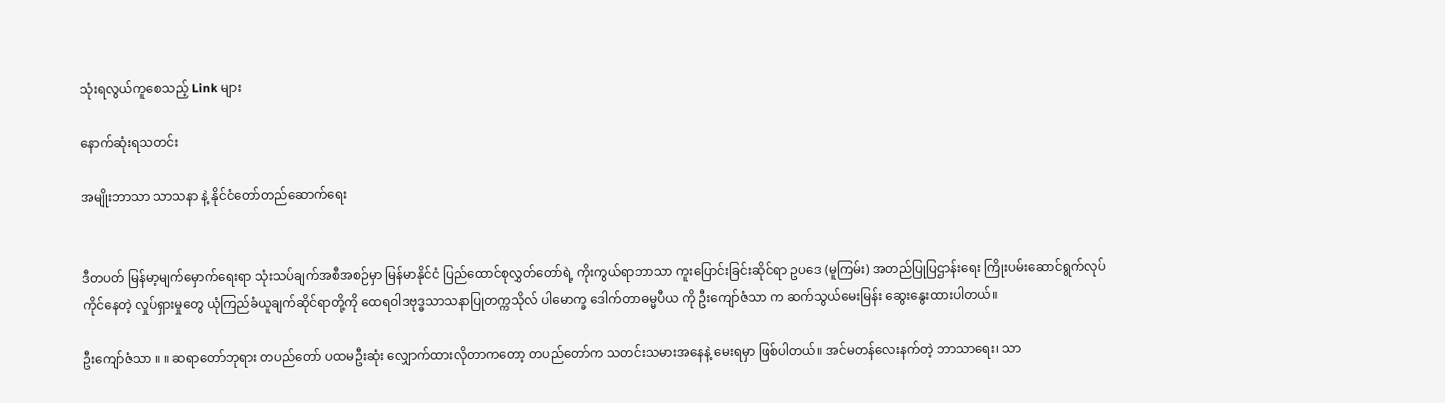သုံးရလွယ်ကူစေသည့် Link များ

နောက်ဆုံးရသတင်း

အမျိုးဘာသာ သာသနာ နဲ့ နိုင်ငံတော်တည်ဆောက်ရေး


ဒီတပတ် မြန်မာ့မျက်မှောက်ရေးရာ သုံးသပ်ချက်အစီအစဉ်မှာ မြန်မာနိုင်ငံ ပြည်ထောင်စုလွှတ်တော်ရဲ့ ကိုးကွယ်ရာဘာသာ ကူးပြောင်းခြင်းဆိုင်ရာ ဥပဒေ (မူကြမ်း) အတည်ပြုပြဌာန်းရေး ကြိုးပမ်းဆောင်ရွက်လုပ်ကိုင်နေတဲ့ လှုပ်ရှားမှုတွေ ယုံကြည်ခံယူချက်ဆိုင်ရာတို့ကို ထေရဝါဒဗုဒ္ဓသာသနာပြုတက္ကသိုလ် ပါမောက္ခ ဒေါက်တာဓမ္မပီယ ကို ဦးကျော်ဇံသာ က ဆက်သွယ်မေးမြန်း ဆွေးနွေးထားပါတယ်။

ဦးကျော်ဇံသာ ။ ။ ဆရာတော်ဘုရား တပည်တော် ပထမဦးဆုံး လျှောက်ထားလိုတာကတော့ တပည်တော်က သတင်းသမားအနေနဲ့ မေးရမှာ ဖြစ်ပါတယ်။ အင်မတန်လေးနက်တဲ့ ဘာသာရေး၊ သာ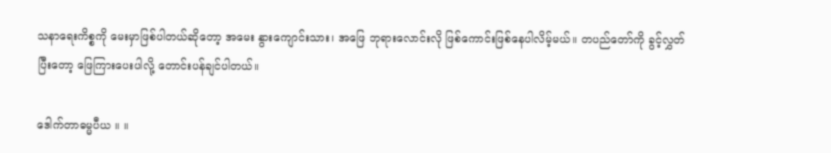သနာရေးကိစ္စကို မေးမှာဖြစ်ပါတယ်ဆိုတော့ အမေး နွားကျောင်းသား၊ အဖြေ ဘုရားလောင်းလို ဖြစ်ကောင်းဖြစ်နေပါလိမ့်မယ်။ တပည်တော်ကို ခွင့်လွှတ်ပြီးတော့ ဖြေကြားပေးပါလို့ တောင်းပန်ချင်ပါတယ်။

ဒေါက်တာဓမ္မပီယ ။ ။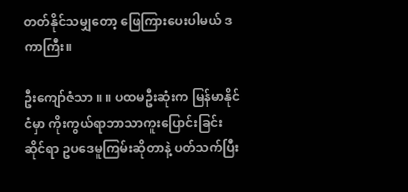တတ်နိုင်သမျှတော့ ဖြေကြားပေးပါမယ် ဒကာကြီး။

ဦးကျော်ဇံသာ ။ ။ ပထမဦးဆုံးက မြန်မာနိုင်ငံမှာ ကိုးကွယ်ရာဘာသာကူးပြောင်းခြင်းဆိုင်ရာ ဥပဒေမူကြမ်းဆိုတာနဲ့ ပတ်သက်ပြီး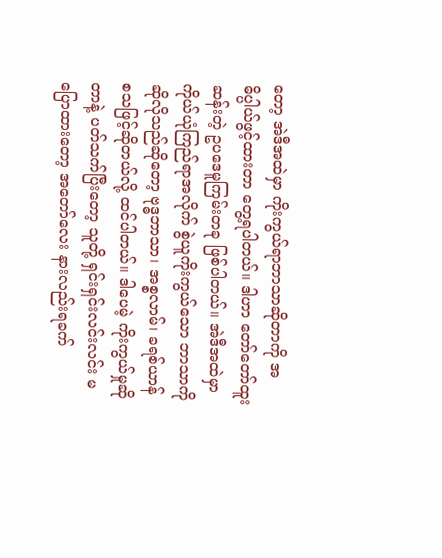တော့ အဲဒီအထဲမှာ ကိုးကွယ်ရာဘာသာဆိုတာကို အဓိပ္ပါယ်ဖွင့်ထားတာ တွေ့ရပါတယ်။ ဒါဟာ တော်တော်ထူးဆန်းတဲ့ ဥပဒေမူကြမ်းတခု ဖြစ်ပါတယ်။ အဲဒီအထဲမှာ ကိုယ်ယုံကြည်ရာအလိုက် စွဲယူကိုးကွယ်သော ဘာသာကို ဆိုလိုသည်ဆိုတော့ ဗုဒ္ဓဘာသာ၊ အစ္စလာမ်၊ ခရစ်ယာန် စသဖြင့်ဆိုတယ်လို့ ထင်ပါတယ်။ ဒါပေမဲ့ ကိုးကွယ်မှုဆိုတာနဲ့ ပတ်သက်ပြီးတော့ သူတို့ ရှင်းရှင်းလင်းလင်း မပြောထားတော့ အတော်လေး နားလည်းရခက်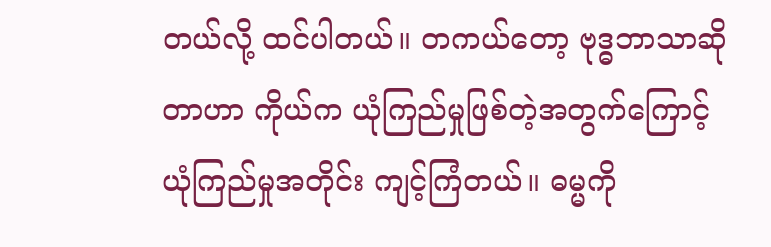တယ်လို့ ထင်ပါတယ်။ တကယ်တော့ ဗုဒ္ဓဘာသာဆိုတာဟာ ကိုယ်က ယုံကြည်မှုဖြစ်တဲ့အတွက်ကြောင့် ယုံကြည်မှုအတိုင်း ကျင့်ကြံတယ်။ ဓမ္မကို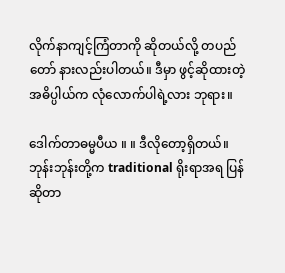လိုက်နာကျင့်ကြံတာကို ဆိုတယ်လို့ တပည်တော် နားလည်းပါတယ်။ ဒီမှာ ဖွင့်ဆိုထားတဲ့ အဓိပ္ပါယ်က လုံလောက်ပါရဲ့လား ဘုရား။

ဒေါက်တာဓမ္မပီယ ။ ။ ဒီလိုတော့ရှိတယ်။ ဘုန်းဘုန်းတို့က traditional ရိုးရာအရ ပြန်ဆိုတာ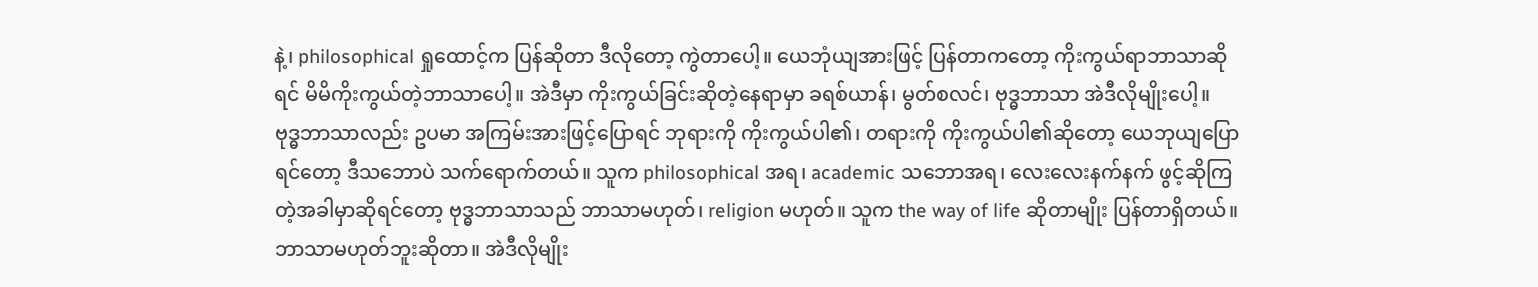နဲ့၊ philosophical ရှုထောင့်က ပြန်ဆိုတာ ဒီလိုတော့ ကွဲတာပေါ့။ ယေဘုံယျအားဖြင့် ပြန်တာကတော့ ကိုးကွယ်ရာဘာသာဆိုရင် မိမိကိုးကွယ်တဲ့ဘာသာပေါ့။ အဲဒီမှာ ကိုးကွယ်ခြင်းဆိုတဲ့နေရာမှာ ခရစ်ယာန်၊ မွတ်စလင်၊ ဗုဒ္ဓဘာသာ အဲဒီလိုမျိုးပေါ့။ ဗုဒ္ဓဘာသာလည်း ဥပမာ အကြမ်းအားဖြင့်ပြောရင် ဘုရားကို ကိုးကွယ်ပါ၏၊ တရားကို ကိုးကွယ်ပါ၏ဆိုတော့ ယေဘုယျပြောရင်တော့ ဒီသဘောပဲ သက်ရောက်တယ်။ သူက philosophical အရ၊ academic သဘောအရ၊ လေးလေးနက်နက် ဖွင့်ဆိုကြတဲ့အခါမှာဆိုရင်တော့ ဗုဒ္ဓဘာသာသည် ဘာသာမဟုတ်၊ religion မဟုတ်။ သူက the way of life ဆိုတာမျိုး ပြန်တာရှိတယ်။ ဘာသာမဟုတ်ဘူးဆိုတာ။ အဲဒီလိုမျိုး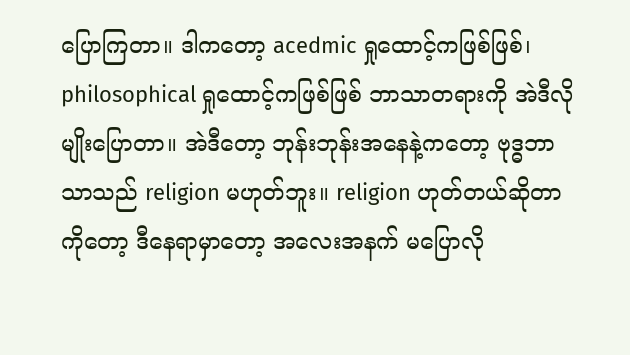ပြောကြတာ။ ဒါကတော့ acedmic ရှုထောင့်ကဖြစ်ဖြစ်၊ philosophical ရှုထောင့်ကဖြစ်ဖြစ် ဘာသာတရားကို အဲဒီလိုမျိုးပြောတာ။ အဲဒီတော့ ဘုန်းဘုန်းအနေနဲ့ကတော့ ဗုဒ္ဓဘာသာသည် religion မဟုတ်ဘူး။ religion ဟုတ်တယ်ဆိုတာကိုတော့ ဒီနေရာမှာတော့ အလေးအနက် မပြောလို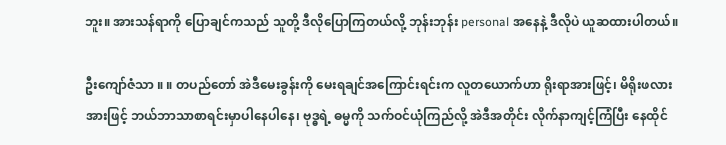ဘူး။ အားသန်ရာကို ပြောချင်ကသည် သူတို့ ဒီလိုပြောကြတယ်လို့ ဘုန်းဘုန်း personal အနေနဲ့ ဒီလိုပဲ ယူဆထားပါတယ်။

ဦးကျော်ဇံသာ ။ ။ တပည်တော် အဲဒီမေးခွန်းကို မေးရချင်အကြောင်းရင်းက လူတယောက်ဟာ ရိုးရာအားဖြင့်၊ မိရိုးဖလားအားဖြင့် ဘယ်ဘာသာစာရင်းမှာပါနေပါနေ၊ ဗုဒ္ဓရဲ့ ဓမ္မကို သက်ဝင်ယုံကြည်လို့ အဲဒီအတိုင်း လိုက်နာကျင့်ကြံပြီး နေထိုင်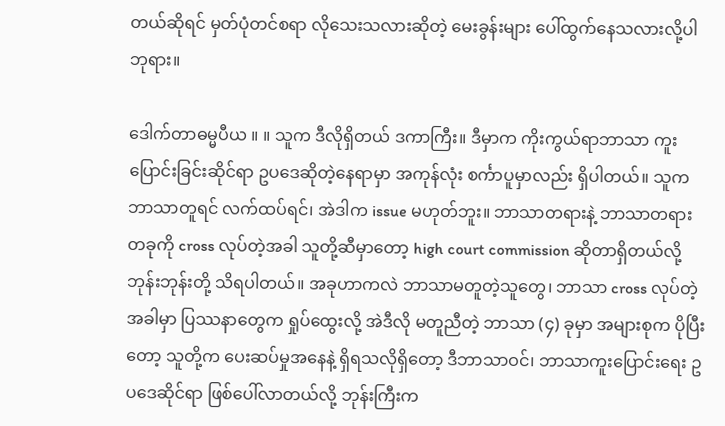တယ်ဆိုရင် မှတ်ပုံတင်စရာ လိုသေးသလားဆိုတဲ့ မေးခွန်းများ ပေါ်ထွက်နေသလားလို့ပါ ဘုရား။

ဒေါက်တာဓမ္မပီယ ။ ။ သူက ဒီလိုရှိတယ် ဒကာကြီး။ ဒီမှာက ကိုးကွယ်ရာဘာသာ ကူးပြောင်းခြင်းဆိုင်ရာ ဥပဒေဆိုတဲ့နေရာမှာ အကုန်လုံး စင်္ကာပူမှာလည်း ရှိပါတယ်။ သူက ဘာသာတူရင် လက်ထပ်ရင်၊ အဲဒါက issue မဟုတ်ဘူး။ ဘာသာတရားနဲ့ ဘာသာတရားတခုကို cross လုပ်တဲ့အခါ သူတို့ဆီမှာတော့ high court commission ဆိုတာရှိတယ်လို့ ဘုန်းဘုန်းတို့ သိရပါတယ်။ အခုဟာကလဲ ဘာသာမတူတဲ့သူတွေ၊ ဘာသာ cross လုပ်တဲ့အခါမှာ ပြဿနာတွေက ရှုပ်ထွေးလို့ အဲဒီလို မတူညီတဲ့ ဘာသာ (၄) ခုမှာ အများစုက ပိုပြီးတော့ သူတို့က ပေးဆပ်မှုအနေနဲ့ ရှိရသလိုရှိတော့ ဒီဘာသာဝင်၊ ဘာသာကူးပြောင်းရေး ဥပဒေဆိုင်ရာ ဖြစ်ပေါ်လာတယ်လို့ ဘုန်းကြီးက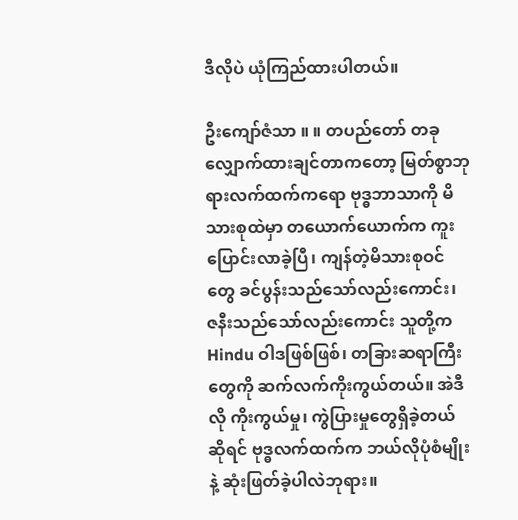ဒီလိုပဲ ယုံကြည်ထားပါတယ်။

ဦးကျော်ဇံသာ ။ ။ တပည်တော် တခုလျှောက်ထားချင်တာကတော့ မြတ်စွာဘုရားလက်ထက်ကရော ဗုဒ္ဓဘာသာကို မိသားစုထဲမှာ တယောက်ယောက်က ကူးပြောင်းလာခဲ့ပြီ၊ ကျန်တဲ့မိသားစုဝင်တွေ ခင်ပွန်းသည်သော်လည်းကောင်း၊ ဇနီးသည်သော်လည်းကောင်း သူတို့က Hindu ဝါဒဖြစ်ဖြစ်၊ တခြားဆရာကြီးတွေကို ဆက်လက်ကိုးကွယ်တယ်။ အဲဒီလို ကိုးကွယ်မှု၊ ကွဲပြားမှုတွေရှိခဲ့တယ်ဆိုရင် ဗုဒ္ဓလက်ထက်က ဘယ်လိုပုံစံမျိုးနဲ့ ဆုံးဖြတ်ခဲ့ပါလဲဘုရား။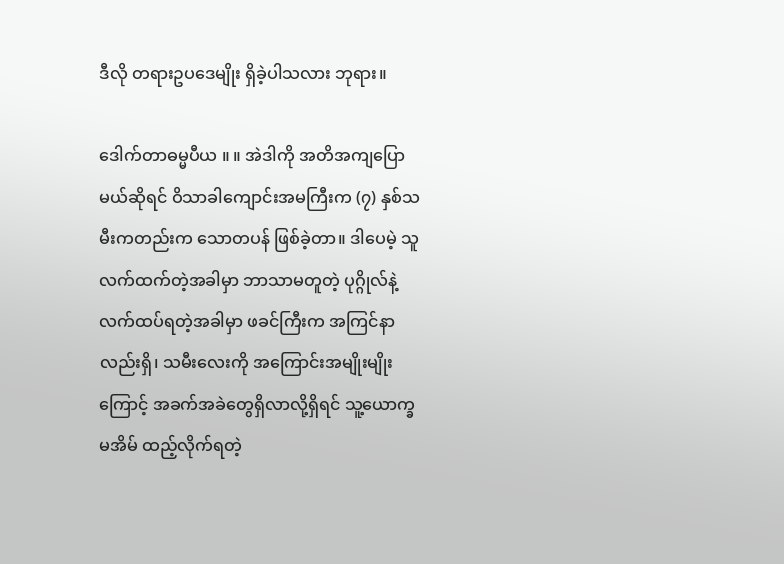ဒီလို တရားဥပဒေမျိုး ရှိခဲ့ပါသလား ဘုရား။

ဒေါက်တာဓမ္မပီယ ။ ။ အဲဒါကို အတိအကျပြောမယ်ဆိုရင် ဝိသာခါကျောင်းအမကြီးက (၇) နှစ်သမီးကတည်းက သောတပန် ဖြစ်ခဲ့တာ။ ဒါပေမဲ့ သူလက်ထက်တဲ့အခါမှာ ဘာသာမတူတဲ့ ပုဂ္ဂိုလ်နဲ့ လက်ထပ်ရတဲ့အခါမှာ ဖခင်ကြီးက အကြင်နာလည်းရှိ၊ သမီးလေးကို အကြောင်းအမျိုးမျိုးကြောင့် အခက်အခဲတွေရှိလာလို့ရှိရင် သူ့ယောက္ခမအိမ် ထည့်လိုက်ရတဲ့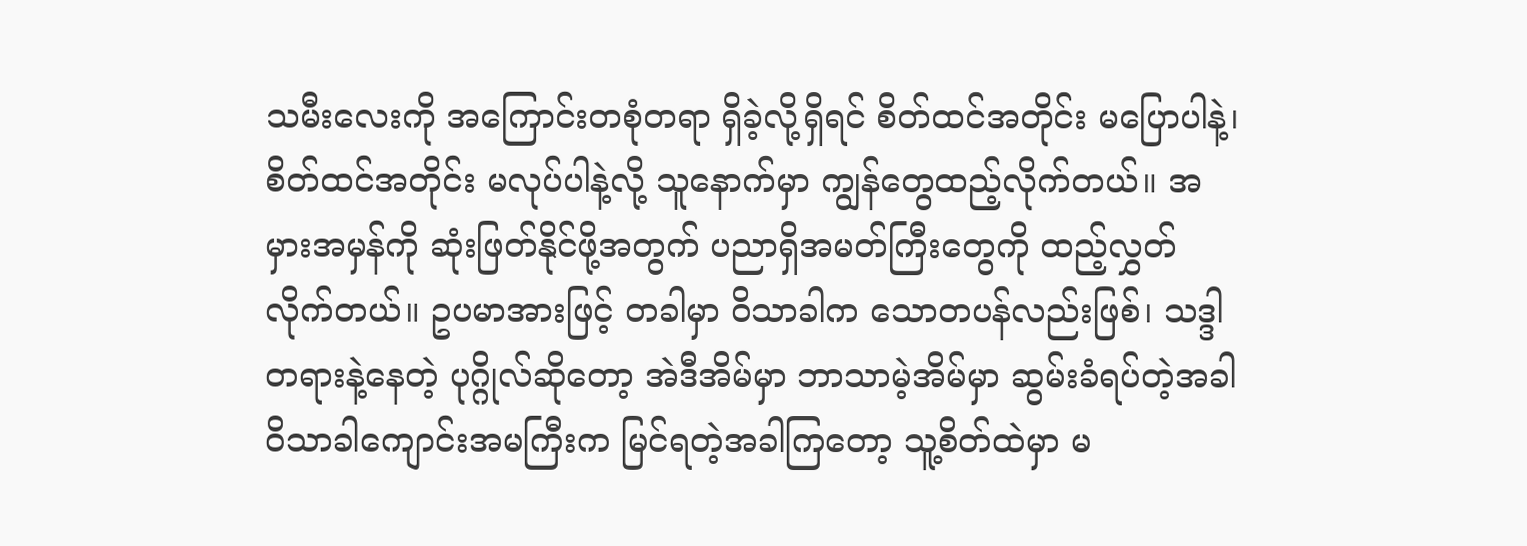သမီးလေးကို အကြောင်းတစုံတရာ ရှိခဲ့လို့ရှိရင် စိတ်ထင်အတိုင်း မပြောပါနဲ့၊ စိတ်ထင်အတိုင်း မလုပ်ပါနဲ့လို့ သူနောက်မှာ ကျွန်တွေထည့်လိုက်တယ်။ အမှားအမှန်ကို ဆုံးဖြတ်နိုင်ဖို့အတွက် ပညာရှိအမတ်ကြီးတွေကို ထည့်လွှတ်လိုက်တယ်။ ဥပမာအားဖြင့် တခါမှာ ဝိသာခါက သောတပန်လည်းဖြစ်၊ သဒ္ဒါတရားနဲ့နေတဲ့ ပုဂ္ဂိုလ်ဆိုတော့ အဲဒီအိမ်မှာ ဘာသာမဲ့အိမ်မှာ ဆွမ်းခံရပ်တဲ့အခါ ဝိသာခါကျောင်းအမကြီးက မြင်ရတဲ့အခါကြတော့ သူ့စိတ်ထဲမှာ မ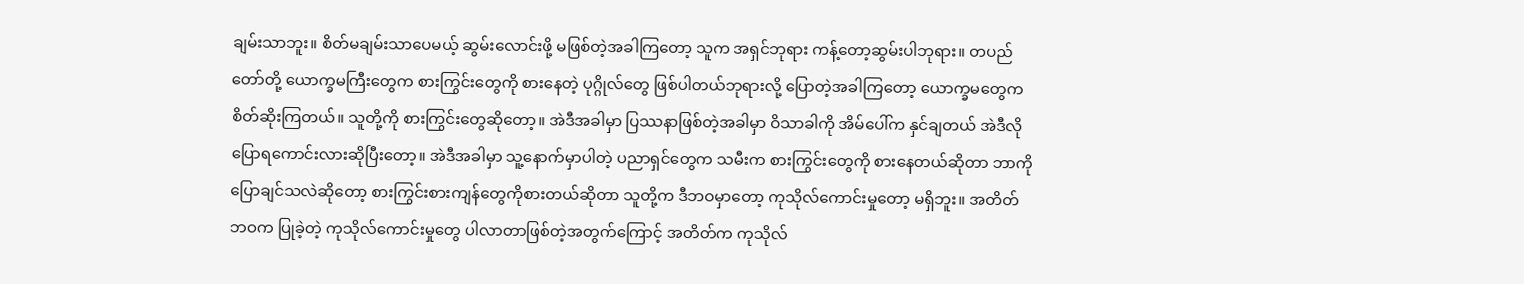ချမ်းသာဘူး။ စိတ်မချမ်းသာပေမယ့် ဆွမ်းလောင်းဖို့ မဖြစ်တဲ့အခါကြတော့ သူက အရှင်ဘုရား ကန့်တော့ဆွမ်းပါဘုရား။ တပည်တော်တို့ ယောက္ခမကြီးတွေက စားကြွင်းတွေကို စားနေတဲ့ ပုဂ္ဂိုလ်တွေ ဖြစ်ပါတယ်ဘုရားလို့ ပြောတဲ့အခါကြတော့ ယောက္ခမတွေက စိတ်ဆိုးကြတယ်။ သူတို့ကို စားကြွင်းတွေဆိုတော့။ အဲဒီအခါမှာ ပြဿနာဖြစ်တဲ့အခါမှာ ဝိသာခါကို အိမ်ပေါ်က နှင်ချတယ် အဲဒီလို ပြောရကောင်းလားဆိုပြီးတော့။ အဲဒီအခါမှာ သူ့နောက်မှာပါတဲ့ ပညာရှင်တွေက သမီးက စားကြွင်းတွေကို စားနေတယ်ဆိုတာ ဘာကိုပြောချင်သလဲဆိုတော့ စားကြွင်းစားကျန်တွေကိုစားတယ်ဆိုတာ သူတို့က ဒီဘဝမှာတော့ ကုသိုလ်ကောင်းမှုတော့ မရှိဘူး။ အတိတ်ဘဝက ပြုခဲ့တဲ့ ကုသိုလ်ကောင်းမှုတွေ ပါလာတာဖြစ်တဲ့အတွက်ကြောင့် အတိတ်က ကုသိုလ်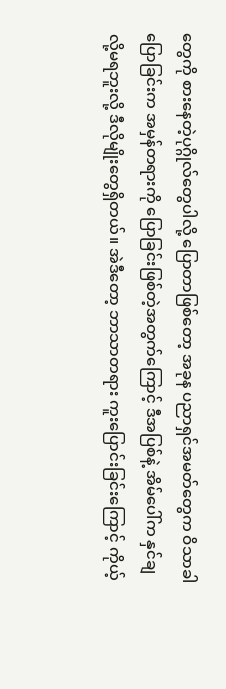တွေကို စားနေတဲ့ပုဂ္ဂိုလ်တွေပါလို့ ပြောတာဖြစ်တော့ အခုန ပညာရှင်အမတ်တွေက ဝိသာခါပြောခြင်းက အမှန်တရားကို ပြောခြင်းဖြစ်တဲ့အတွက်ကြောင့် ဒီအပြစ်နဲ့ အိမ်ပေါ်က နှင်ချလို့မရဘူးလို့ ဒီလိုမျိုးတွေရှိတယ်။ အဲဒီတော့ ဘာသာတရား ကူးပြောင်းခြင်းကြောင့် ကိုယ့်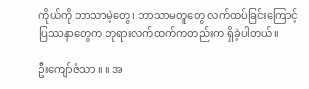ကိုယ်ကို ဘာသာမဲ့တွေ၊ ဘာသာမတူတွေ လက်ထပ်ခြင်းကြောင့် ပြဿနာတွေက ဘုရားလက်ထက်ကတည်းက ရှိခဲ့ပါတယ်။

ဦးကျော်ဇံသာ ။ ။ အ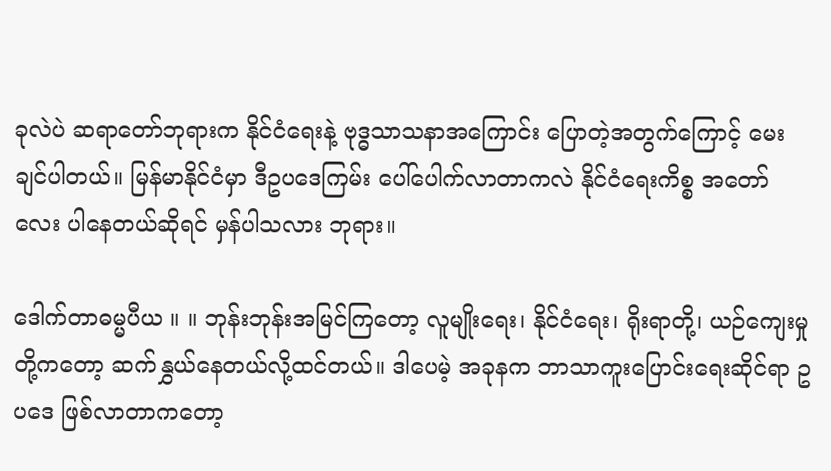ခုလဲပဲ ဆရာတော်ဘုရားက နိုင်ငံရေးနဲ့ ဗုဒ္ဓသာသနာအကြောင်း ပြောတဲ့အတွက်ကြောင့် မေးချင်ပါတယ်။ မြန်မာနိုင်ငံမှာ ဒီဥပဒေကြမ်း ပေါ်ပေါက်လာတာကလဲ နိုင်ငံရေးကိစ္စ အတော်လေး ပါနေတယ်ဆိုရင် မှန်ပါသလား ဘုရား။

ဒေါက်တာဓမ္မပီယ ။ ။ ဘုန်းဘုန်းအမြင်ကြတော့ လူမျိုးရေး၊ နိုင်ငံရေး၊ ရိုးရာတို့၊ ယဉ်ကျေးမှုတို့ကတော့ ဆက်နွှယ်နေတယ်လို့ထင်တယ်။ ဒါပေမဲ့ အခုနက ဘာသာကူးပြောင်းရေးဆိုင်ရာ ဥပဒေ ဖြစ်လာတာကတော့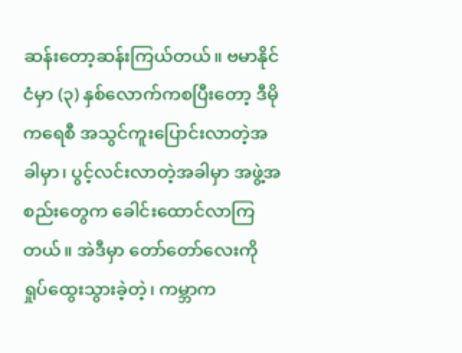ဆန်းတော့ဆန်းကြယ်တယ်။ ဗမာနိုင်ငံမှာ (၃) နှစ်လောက်ကစပြီးတော့ ဒီမိုကရေစီ အသွင်ကူးပြောင်းလာတဲ့အခါမှာ၊ ပွင့်လင်းလာတဲ့အခါမှာ အဖွဲ့အစည်းတွေက ခေါင်းထောင်လာကြတယ်။ အဲဒီမှာ တော်တော်လေးကို ရှုပ်ထွေးသွားခဲ့တဲ့၊ ကမ္ဘာက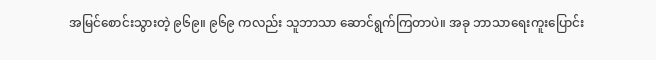အမြင်စောင်းသွားတဲ့ ၉၆၉။ ၉၆၉ ကလည်း သူဘာသာ ဆောင်ရွက်ကြတာပဲ။ အခု ဘာသာရေးကူးပြောင်း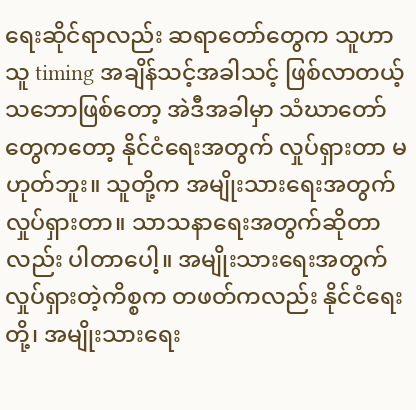ရေးဆိုင်ရာလည်း ဆရာတော်တွေက သူဟာသူ timing အချိန်သင့်အခါသင့် ဖြစ်လာတယ့်သဘောဖြစ်တော့ အဲဒီအခါမှာ သံဃာတော်တွေကတော့ နိုင်ငံရေးအတွက် လှုပ်ရှားတာ မဟုတ်ဘူး။ သူတို့က အမျိုးသားရေးအတွက် လှုပ်ရှားတာ။ သာသနာရေးအတွက်ဆိုတာလည်း ပါတာပေါ့။ အမျိုးသားရေးအတွက် လှုပ်ရှားတဲ့ကိစ္စက တဖတ်ကလည်း နိုင်ငံရေးတို့၊ အမျိုးသားရေး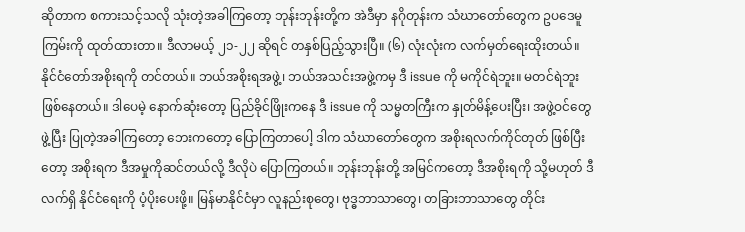ဆိုတာက စကားသင့်သလို သုံးတဲ့အခါကြတော့ ဘုန်းဘုန်းတို့က အဲဒီမှာ နဂိုတုန်းက သံဃာတော်တွေက ဥပဒေမူကြမ်းကို ထုတ်ထားတာ။ ဒီလာမယ့် ၂၁-၂၂ ဆိုရင် တနှစ်ပြည့်သွားပြီ။ (၆) လုံးလုံးက လက်မှတ်ရေးထိုးတယ်။ နိုင်ငံတော်အစိုးရကို တင်တယ်။ ဘယ်အစိုးရအဖွဲ့၊ ဘယ်အသင်းအဖွဲ့ကမှ ဒီ issue ကို မကိုင်ရဲဘူး။ မတင်ရဲဘူး ဖြစ်နေတယ်။ ဒါပေမဲ့ နောက်ဆုံးတော့ ပြည်ခိုင်ဖြိုးကနေ ဒီ issue ကို သမ္မတကြီးက နှုတ်မိန့်ပေးပြီး၊ အဖွဲ့ဝင်တွေဖွဲ့ပြီး ပြုတဲ့အခါကြတော့ ဘေးကတော့ ပြောကြတာပေါ့ ဒါက သံဃာတော်တွေက အစိုးရလက်ကိုင်တုတ် ဖြစ်ပြီးတော့ အစိုးရက ဒီအမှုကိုဆင်တယ်လို့ ဒီလိုပဲ ပြောကြတယ်။ ဘုန်းဘုန်းတို့ အမြင်ကတော့ ဒီအစိုးရကို သို့မဟုတ် ဒီလက်ရှိ နိုင်ငံရေးကို ပံ့ပိုးပေးဖို့။ မြန်မာနိုင်ငံမှာ လူနည်းစုတွေ၊ ဗုဒ္ဓဘာသာတွေ၊ တခြားဘာသာတွေ တိုင်း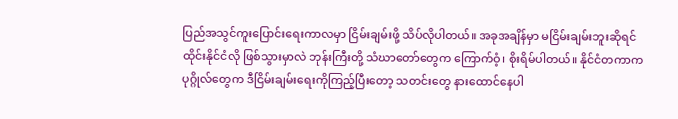ပြည်အသွင်ကူးပြောင်းရေးကာလမှာ ငြိမ်းချမ်းဖို့ သိပ်လိုပါတယ်။ အခုအချိန်မှာ မငြိမ်းချမ်းဘူးဆိုရင် ထိုင်းနိုင်ငံလို ဖြစ်သွားမှာလဲ ဘုန်းကြီးတို့ သံဃာတော်တွေက ကြောက်ဝံ့၊ စိုးရိမ်ပါတယ်။ နိုင်ငံတကာက ပုဂ္ဂိုလ်တွေက ဒီငြိမ်းချမ်းရေးကိုကြည့်ပြီးတော့ သတင်းတွေ နားထောင်နေပါ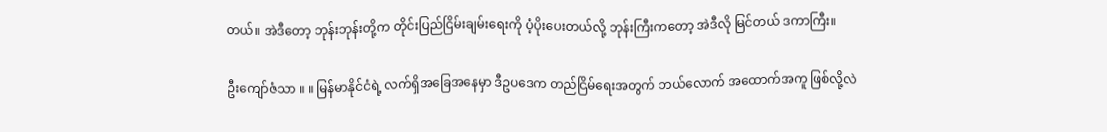တယ်။ အဲဒီတော့ ဘုန်းဘုန်းတို့က တိုင်းပြည်ငြိမ်းချမ်းရေးကို ပံ့ပိုးပေးတယ်လို့ ဘုန်းကြီးကတော့ အဲဒီလို မြင်တယ် ဒကာကြီး။

ဦးကျော်ဇံသာ ။ ။ မြန်မာနိုင်ငံရဲ့ လက်ရှိအခြေအနေမှာ ဒီဥပဒေက တည်ငြိမ်ရေးအတွက် ဘယ်လောက် အထောက်အကူ ဖြစ်လို့လဲ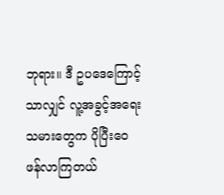ဘုရား။ ဒီ ဥပဒေကြောင့်သာလျှင် လူ့အခွင့်အရေးသမားတွေက ပိုပြီးဝေဖန်လာကြတယ်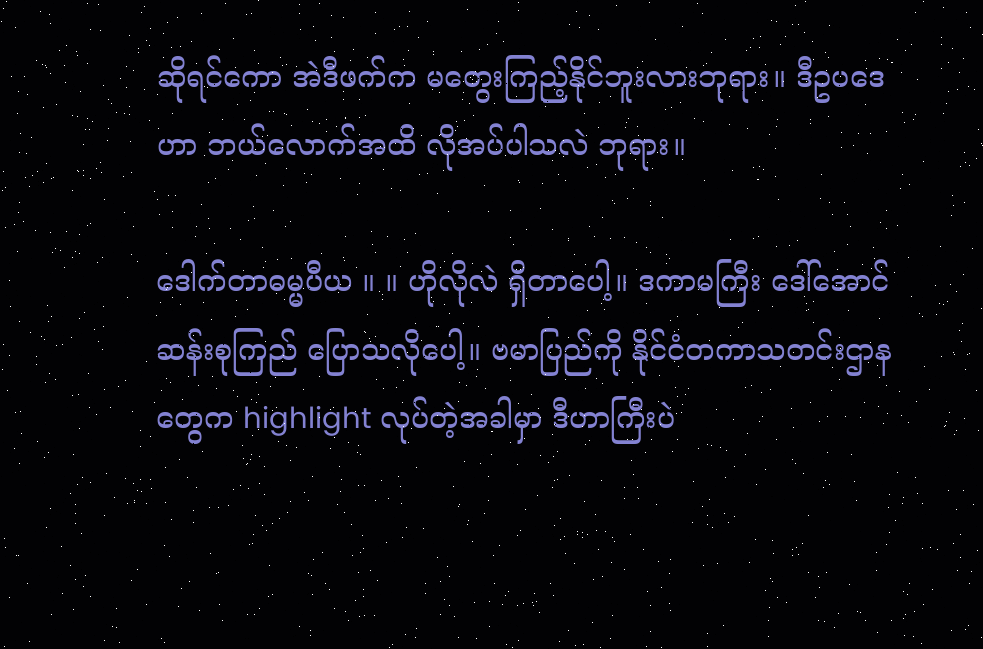ဆိုရင်ကော အဲဒီဖက်က မတွေးကြည့်နိုင်ဘူးလားဘုရား။ ဒီဥပဒေဟာ ဘယ်လောက်အထိ လိုအပ်ပါသလဲ ဘုရား။

ဒေါက်တာဓမ္မပီယ ။ ။ ဟိုလိုလဲ ရှိတာပေါ့။ ဒကာမကြီး ဒေါ်အောင်ဆန်းစုကြည် ပြောသလိုပေါ့။ ဗမာပြည်ကို နိုင်ငံတကာသတင်းဌာနတွေက highlight လုပ်တဲ့အခါမှာ ဒီဟာကြီးပဲ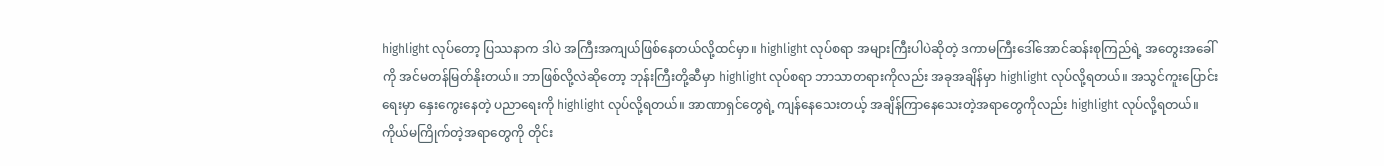highlight လုပ်တော့ ပြဿနာက ဒါပဲ အကြီးအကျယ်ဖြစ်နေတယ်လို့ထင်မှာ။ highlight လုပ်စရာ အများကြီးပါပဲဆိုတဲ့ ဒကာမကြီးဒေါ်အောင်ဆန်းစုကြည်ရဲ့ အတွေးအခေါ်ကို အင်မတန်မြတ်နိုးတယ်။ ဘာဖြစ်လို့လဲဆိုတော့ ဘုန်းကြီးတို့ဆီမှာ highlight လုပ်စရာ ဘာသာတရားကိုလည်း အခုအချိန်မှာ highlight လုပ်လို့ရတယ်။ အသွင်ကူးပြောင်းရေးမှာ နှေးကွေးနေတဲ့ ပညာရေးကို highlight လုပ်လို့ရတယ်။ အာဏာရှင်တွေရဲ့ ကျန်နေသေးတယ့် အချိန်ကြာနေသေးတဲ့အရာတွေကိုလည်း highlight လုပ်လို့ရတယ်။ ကိုယ်မကြိုက်တဲ့အရာတွေကို တိုင်း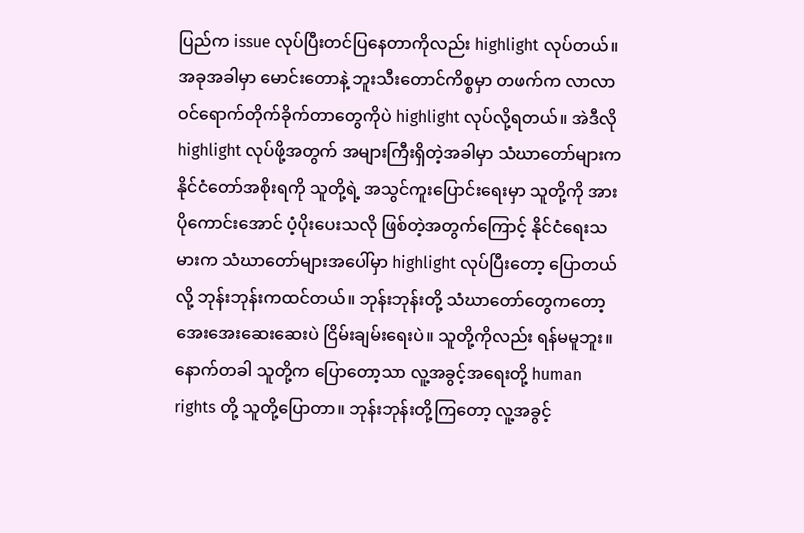ပြည်က issue လုပ်ပြီးတင်ပြနေတာကိုလည်း highlight လုပ်တယ်။ အခုအခါမှာ မောင်းတောနဲ့ ဘူးသီးတောင်ကိစ္စမှာ တဖက်က လာလာဝင်ရောက်တိုက်ခိုက်တာတွေကိုပဲ highlight လုပ်လို့ရတယ်။ အဲဒီလို highlight လုပ်ဖို့အတွက် အများကြီးရှိတဲ့အခါမှာ သံဃာတော်များက နိုင်ငံတော်အစိုးရကို သူတို့ရဲ့ အသွင်ကူးပြောင်းရေးမှာ သူတို့ကို အားပိုကောင်းအောင် ပံ့ပိုးပေးသလို ဖြစ်တဲ့အတွက်ကြောင့် နိုင်ငံရေးသမားက သံဃာတော်များအပေါ်မှာ highlight လုပ်ပြီးတော့ ပြောတယ်လို့ ဘုန်းဘုန်းကထင်တယ်။ ဘုန်းဘုန်းတို့ သံဃာတော်တွေကတော့ အေးအေးဆေးဆေးပဲ ငြိမ်းချမ်းရေးပဲ။ သူတို့ကိုလည်း ရန်မမူဘူး။ နောက်တခါ သူတို့က ပြောတော့သာ လူ့အခွင့်အရေးတို့ human rights တို့ သူတို့ပြောတာ။ ဘုန်းဘုန်းတို့ကြတော့ လူ့အခွင့်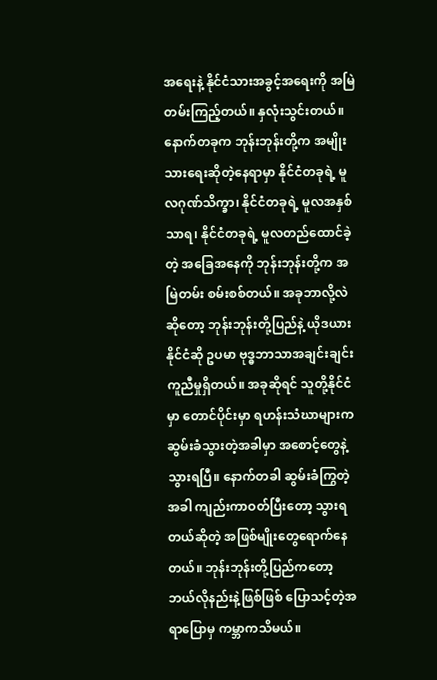အရေးနဲ့ နိုင်ငံသားအခွင့်အရေးကို အမြဲတမ်းကြည့်တယ်။ နှလုံးသွင်းတယ်။ နောက်တခုက ဘုန်းဘုန်းတို့က အမျိုးသားရေးဆိုတဲ့နေရာမှာ နိုင်ငံတခုရဲ့ မူလဂုဏ်သိက္ခာ၊ နိုင်ငံတခုရဲ့ မူလအနှစ်သာရ၊ နိုင်ငံတခုရဲ့ မူလတည်ထောင်ခဲ့တဲ့ အခြေအနေကို ဘုန်းဘုန်းတို့က အမြဲတမ်း စမ်းစစ်တယ်။ အခုဘာလို့လဲဆိုတော့ ဘုန်းဘုန်းတို့ပြည်နဲ့ ယိုဒယားနိုင်ငံဆို ဥပမာ ဗုဒ္ဓဘာသာအချင်းချင်း ကူညီမှုရှိတယ်။ အခုဆိုရင် သူတို့နိုင်ငံမှာ တောင်ပိုင်းမှာ ရဟန်းသံဃာများက ဆွမ်းခံသွားတဲ့အခါမှာ အစောင့်တွေနဲ့ သွားရပြီ။ နောက်တခါ ဆွမ်းခံကြွတဲ့အခါ ကျည်းကာဝတ်ပြီးတော့ သွားရတယ်ဆိုတဲ့ အဖြစ်မျိုးတွေရောက်နေတယ်။ ဘုန်းဘုန်းတို့ပြည်ကတော့ ဘယ်လိုနည်းနဲ့ဖြစ်ဖြစ် ပြောသင့်တဲ့အရာပြောမှ ကမ္ဘာကသိမယ်။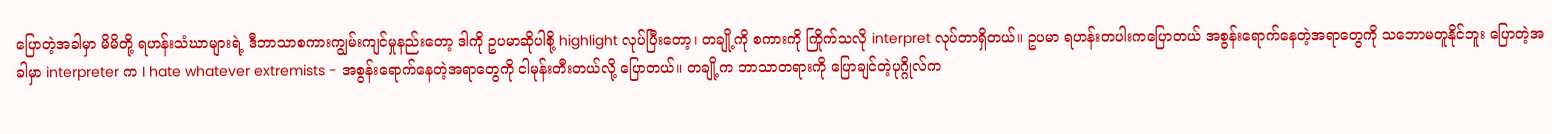ပြောတဲ့အခါမှာ မိမိတို့ ရဟန်းသံဃာများရဲ့ ဒီဘာသာစကားကျွမ်းကျင်မှုနည်းတော့ ဒါကို ဥပမာဆိုပါစို့ highlight လုပ်ပြီးတော့၊ တချို့ကို စကားကို ကြိုက်သလို interpret လုပ်တာရှိတယ်။ ဥပမာ ရဟန်းတပါးကပြောတယ် အစွန်းရောက်နေတဲ့အရာတွေကို သဘောမတူနိုင်ဘူး ပြောတဲ့အခါမှာ interpreter က I hate whatever extremists - အစွန်းရောက်နေတဲ့အရာတွေကို ငါမုန်းတီးတယ်လို့ ပြောတယ်။ တချို့က ဘာသာတရားကို ပြောချင်တဲ့ပုဂ္ဂိုလ်က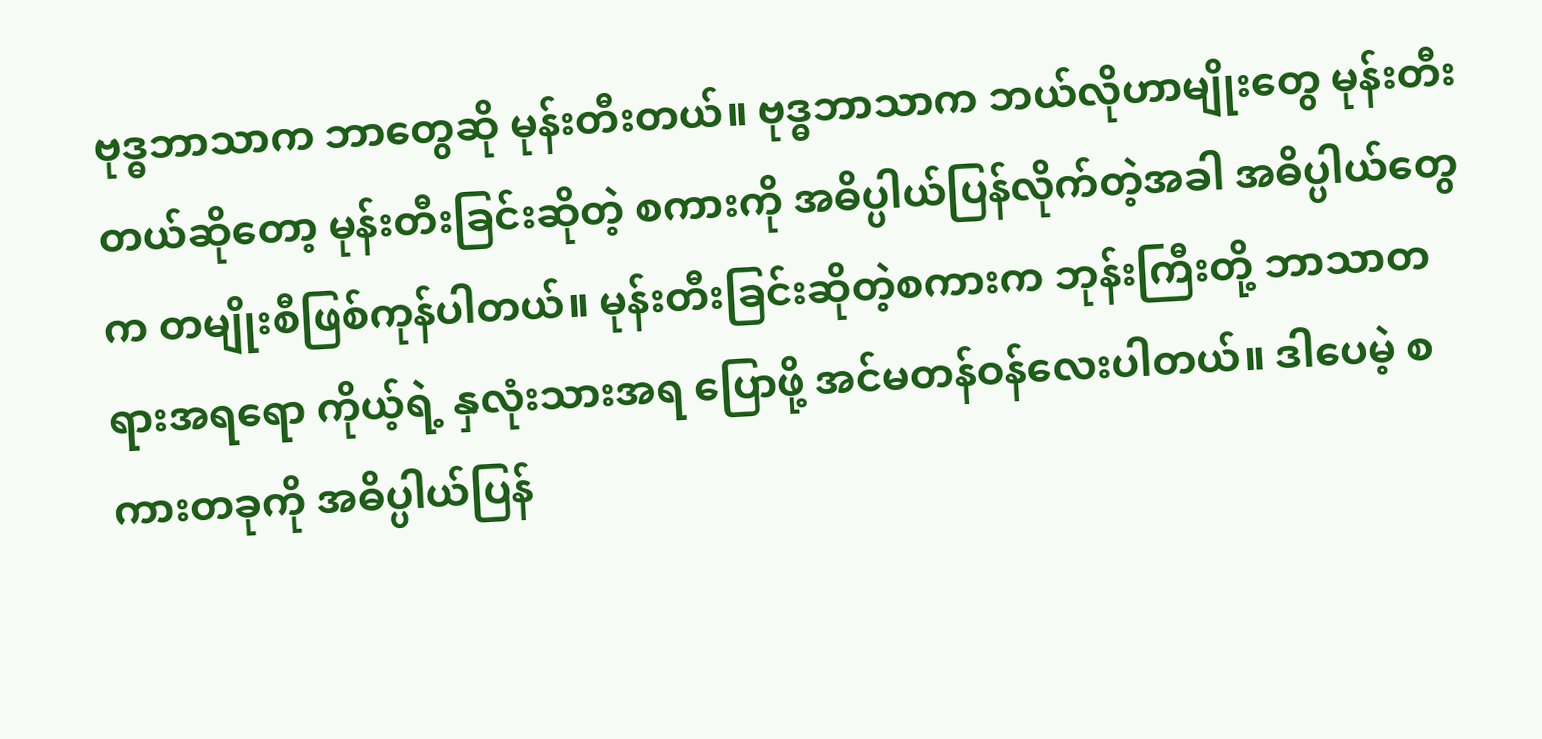ဗုဒ္ဓဘာသာက ဘာတွေဆို မုန်းတီးတယ်။ ဗုဒ္ဓဘာသာက ဘယ်လိုဟာမျိုးတွေ မုန်းတီးတယ်ဆိုတော့ မုန်းတီးခြင်းဆိုတဲ့ စကားကို အဓိပ္ပါယ်ပြန်လိုက်တဲ့အခါ အဓိပ္ပါယ်တွေက တမျိုးစီဖြစ်ကုန်ပါတယ်။ မုန်းတီးခြင်းဆိုတဲ့စကားက ဘုန်းကြီးတို့ ဘာသာတရားအရရော ကိုယ့်ရဲ့ နှလုံးသားအရ ပြောဖို့ အင်မတန်ဝန်လေးပါတယ်။ ဒါပေမဲ့ စကားတခုကို အဓိပ္ပါယ်ပြန်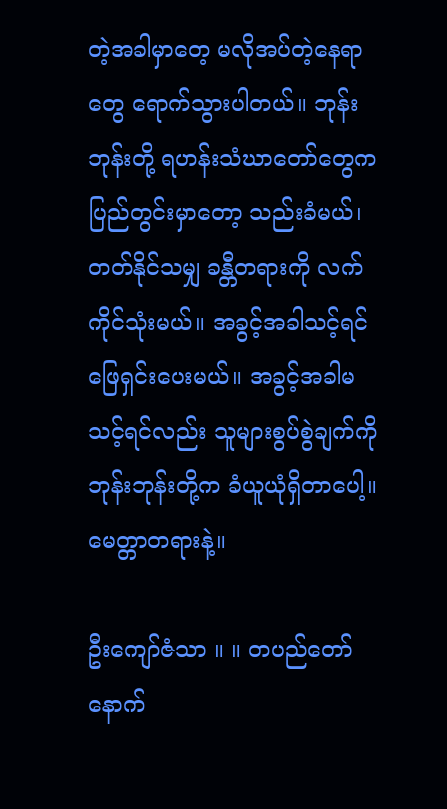တဲ့အခါမှာတေ့ မလိုအပ်တဲ့နေရာတွေ ရောက်သွားပါတယ်။ ဘုန်းဘုန်းတို့ ရဟန်းသံဃာတော်တွေက ပြည်တွင်းမှာတော့ သည်းခံမယ်၊ တတ်နိုင်သမျှ ခန္တီတရားကို လက်ကိုင်သုံးမယ်။ အခွင့်အခါသင့်ရင် ဖြေရှင်းပေးမယ်။ အခွင့်အခါမသင့်ရင်လည်း သူများစွပ်စွဲချက်ကို ဘုန်းဘုန်းတို့က ခံယူယုံရှိတာပေါ့။ မေတ္တာတရားနဲ့။

ဦးကျော်ဇံသာ ။ ။ တပည်တော် နောက်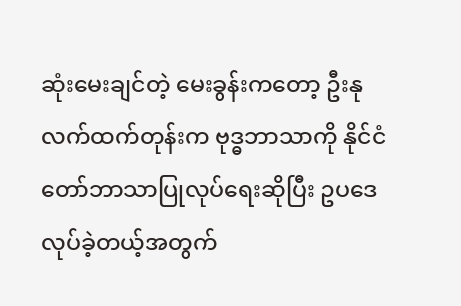ဆုံးမေးချင်တဲ့ မေးခွန်းကတော့ ဦးနုလက်ထက်တုန်းက ဗုဒ္ဓဘာသာကို နိုင်ငံတော်ဘာသာပြုလုပ်ရေးဆိုပြီး ဥပဒေလုပ်ခဲ့တယ့်အတွက်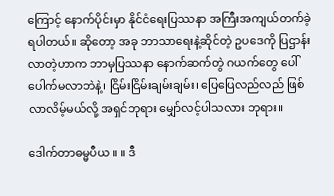ကြောင့် နောက်ပိုင်းမှာ နိုင်ငံရေးပြဿနာ အကြီးအကျယ်တက်ခဲ့ရပါတယ်။ ဆိုတော့ အခု ဘာသာရေးနဲ့ဆိုင်တဲ့ ဥပဒေကို ပြဌာန်းလာတဲ့ဟာက ဘာမှပြဿနာ နောက်ဆက်တွဲ ဂယက်တွေ ပေါ်ပေါက်မလာဘဲနဲ့၊ ငြိမ်းငြိမ်းချမ်းချမ်း၊ ပြေပြေလည်လည် ဖြစ်လာလိမ့်မယ်လို့ အရှင်ဘုရား မျှော်လင့်ပါသလား ဘုရား။

ဒေါက်တာဓမ္မပီယ ။ ။ ဒီ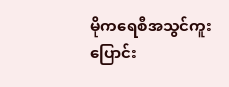မိုကရေစီအသွင်ကူးပြောင်း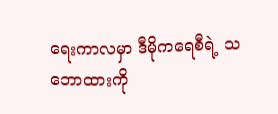ရေးကာလမှာ ဒီမိုကရေစီရဲ့ သဘောထားကို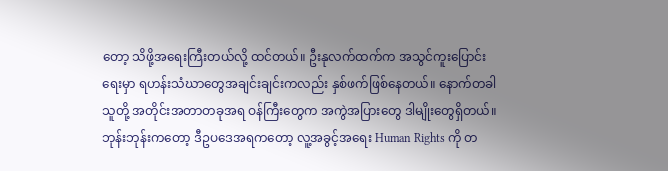တော့ သိဖို့အရေးကြီးတယ်လို့ ထင်တယ်။ ဦးနုလက်ထက်က အသွင်ကူးပြောင်းရေးမှာ ရဟန်းသံဃာတွေအချင်းချင်းကလည်း နှစ်ဖက်ဖြစ်နေတယ်။ နောက်တခါ သူတို့ အတိုင်းအတာတခုအရ ဝန်ကြီးတွေက အကွဲအပြားတွေ ဒါမျိုးတွေရှိတယ်။ ဘုန်းဘုန်းကတော့ ဒီဥပဒေအရကတော့ လူ့အခွင့်အရေး Human Rights ကို တ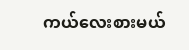ကယ်လေးစားမယ်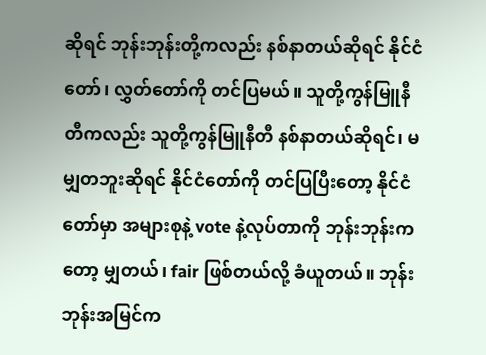ဆိုရင် ဘုန်းဘုန်းတို့ကလည်း နစ်နာတယ်ဆိုရင် နိုင်ငံတော်၊ လွှတ်တော်ကို တင်ပြမယ်။ သူတို့ကွန်မြူနီတီကလည်း သူတို့ကွန်မြူနီတီ နစ်နာတယ်ဆိုရင်၊ မမျှတဘူးဆိုရင် နိုင်ငံတော်ကို တင်ပြပြီးတော့ နိုင်ငံတော်မှာ အများစုနဲ့ vote နဲ့လုပ်တာကို ဘုန်းဘုန်းကတော့ မျှတယ်၊ fair ဖြစ်တယ်လို့ ခံယူတယ်။ ဘုန်းဘုန်းအမြင်က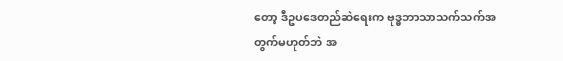တော့ ဒီဥပဒေတည်ဆဲရေးက ဗုဒ္ဓဘာသာသက်သက်အတွက်မဟုတ်ဘဲ အ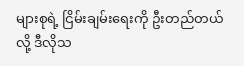များစုရဲ့ ငြိမ်းချမ်းရေးကို ဦးတည်တယ်လို့ ဒီလိုသ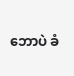ဘောပဲ ခံ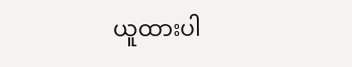ယူထားပါ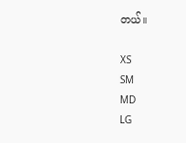တယ်။

XS
SM
MD
LG